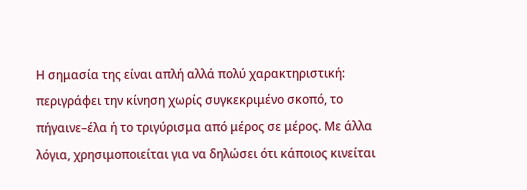Η σημασία της είναι απλή αλλά πολύ χαρακτηριστική: περιγράφει την κίνηση χωρίς συγκεκριμένο σκοπό, το πήγαινε–έλα ή το τριγύρισμα από μέρος σε μέρος. Με άλλα λόγια, χρησιμοποιείται για να δηλώσει ότι κάποιος κινείται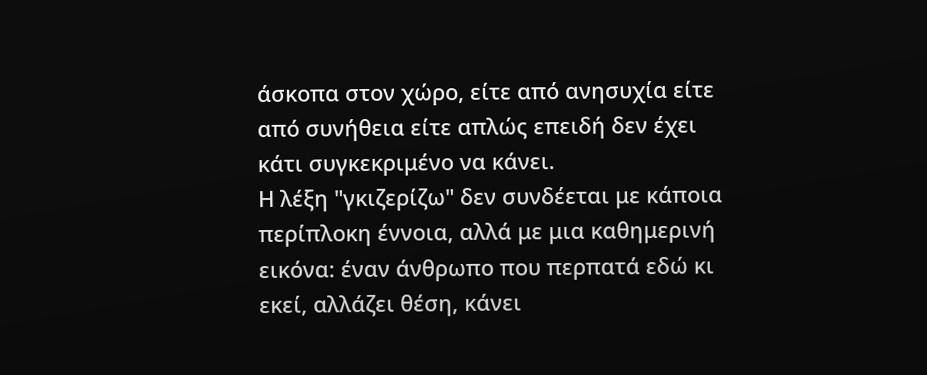άσκοπα στον χώρο, είτε από ανησυχία είτε από συνήθεια είτε απλώς επειδή δεν έχει κάτι συγκεκριμένο να κάνει.
Η λέξη "γκιζερίζω" δεν συνδέεται με κάποια περίπλοκη έννοια, αλλά με μια καθημερινή εικόνα: έναν άνθρωπο που περπατά εδώ κι εκεί, αλλάζει θέση, κάνει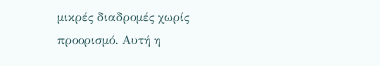μικρές διαδρομές χωρίς προορισμό. Αυτή η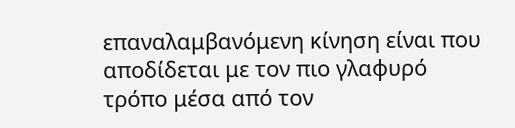επαναλαμβανόμενη κίνηση είναι που αποδίδεται με τον πιο γλαφυρό τρόπο μέσα από τον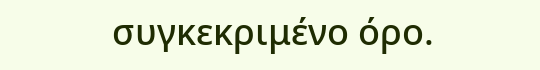συγκεκριμένο όρο.